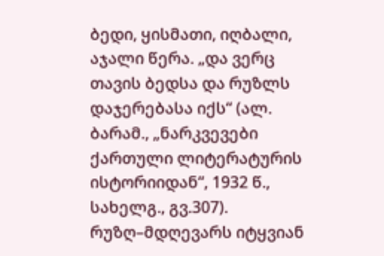ბედი, ყისმათი, იღბალი, აჯალი წერა. „და ვერც თავის ბედსა და რუზლს დაჯერებასა იქს“ (ალ. ბარამ., „ნარკვევები ქართული ლიტერატურის ისტორიიდან“, 1932 წ., სახელგ., გვ.307). რუზღ–მდღევარს იტყვიან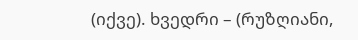(იქვე). ხვედრი – (რუზღიანი,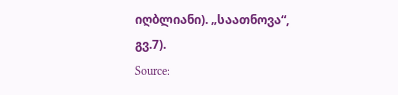იღბლიანი). „საათნოვა“, გვ.7).
Source: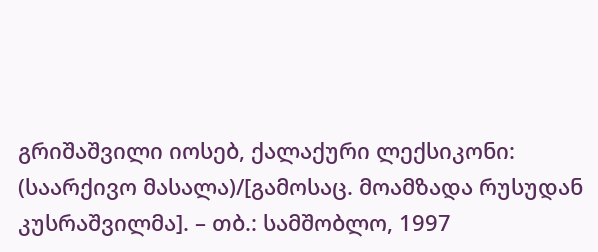გრიშაშვილი იოსებ, ქალაქური ლექსიკონი: (საარქივო მასალა)/[გამოსაც. მოამზადა რუსუდან კუსრაშვილმა]. – თბ.: სამშობლო, 1997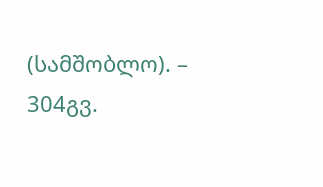(სამშობლო). – 304გვ.